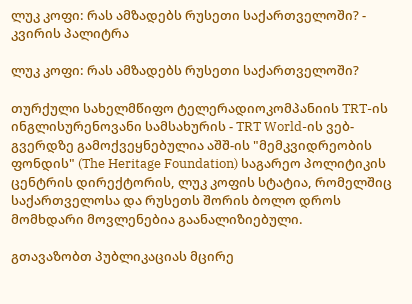ლუკ კოფი: რას ამზადებს რუსეთი საქართველოში? - კვირის პალიტრა

ლუკ კოფი: რას ამზადებს რუსეთი საქართველოში?

თურქული სახელმწიფო ტელერადიოკომპანიის TRT-ის ინგლისურენოვანი სამსახურის - TRT World-ის ვებ-გვერდზე გამოქვეყნებულია აშშ-ის "მემკვიდრეობის ფონდის" (The Heritage Foundation) საგარეო პოლიტიკის ცენტრის დირექტორის, ლუკ კოფის სტატია, რომელშიც საქართველოსა და რუსეთს შორის ბოლო დროს მომხდარი მოვლენებია გაანალიზიებული.

გთავაზობთ პუბლიკაციას მცირე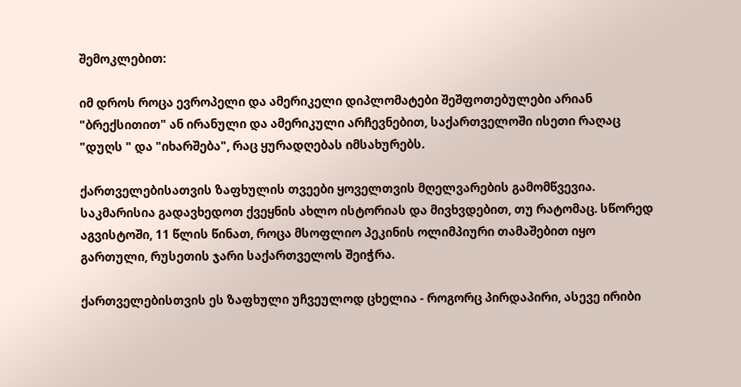შემოკლებით:

იმ დროს როცა ევროპელი და ამერიკელი დიპლომატები შეშფოთებულები არიან "ბრექსითით" ან ირანული და ამერიკული არჩევნებით, საქართველოში ისეთი რაღაც "დუღს " და "იხარშება", რაც ყურადღებას იმსახურებს.

ქართველებისათვის ზაფხულის თვეები ყოველთვის მღელვარების გამომწვევია. საკმარისია გადავხედოთ ქვეყნის ახლო ისტორიას და მივხვდებით, თუ რატომაც. სწორედ აგვისტოში, 11 წლის წინათ, როცა მსოფლიო პეკინის ოლიმპიური თამაშებით იყო გართული, რუსეთის ჯარი საქართველოს შეიჭრა.

ქართველებისთვის ეს ზაფხული უჩვეულოდ ცხელია - როგორც პირდაპირი, ასევე ირიბი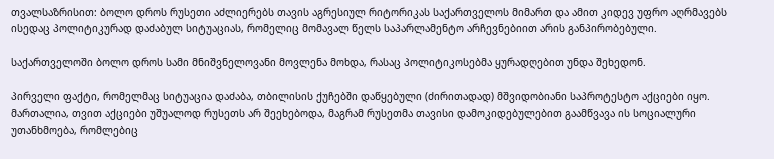თვალსაზრისით: ბოლო დროს რუსეთი აძლიერებს თავის აგრესიულ რიტორიკას საქართველოს მიმართ და ამით კიდევ უფრო აღრმავებს ისედაც პოლიტიკურად დაძაბულ სიტუაციას, რომელიც მომავალ წელს საპარლამენტო არჩევნებიით არის განპირობებული.

საქართველოში ბოლო დროს სამი მნიშვნელოვანი მოვლენა მოხდა, რასაც პოლიტიკოსებმა ყურადღებით უნდა შეხედონ.

პირველი ფაქტი, რომელმაც სიტუაცია დაძაბა, თბილისის ქუჩებში დაწყებული (ძირითადად) მშვიდობიანი საპროტესტო აქციები იყო. მართალია, თვით აქციები უშუალოდ რუსეთს არ შეეხებოდა, მაგრამ რუსეთმა თავისი დამოკიდებულებით გაამწვავა ის სოციალური უთანხმოება, რომლებიც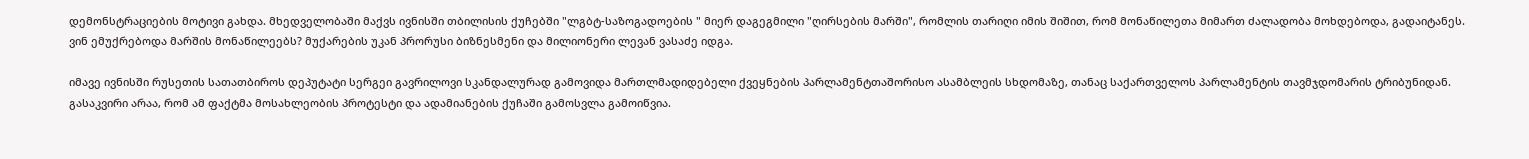დემონსტრაციების მოტივი გახდა. მხედველობაში მაქვს ივნისში თბილისის ქუჩებში "ლგბტ-საზოგადოების " მიერ დაგეგმილი "ღირსების მარში", რომლის თარიღი იმის შიშით, რომ მონაწილეთა მიმართ ძალადობა მოხდებოდა, გადაიტანეს. ვინ ემუქრებოდა მარშის მონაწილეებს? მუქარების უკან პრორუსი ბიზნესმენი და მილიონერი ლევან ვასაძე იდგა.

იმავე ივნისში რუსეთის სათათბიროს დეპუტატი სერგეი გავრილოვი სკანდალურად გამოვიდა მართლმადიდებელი ქვეყნების პარლამენტთაშორისო ასამბლეის სხდომაზე, თანაც საქართველოს პარლამენტის თავმჯდომარის ტრიბუნიდან. გასაკვირი არაა, რომ ამ ფაქტმა მოსახლეობის პროტესტი და ადამიანების ქუჩაში გამოსვლა გამოიწვია.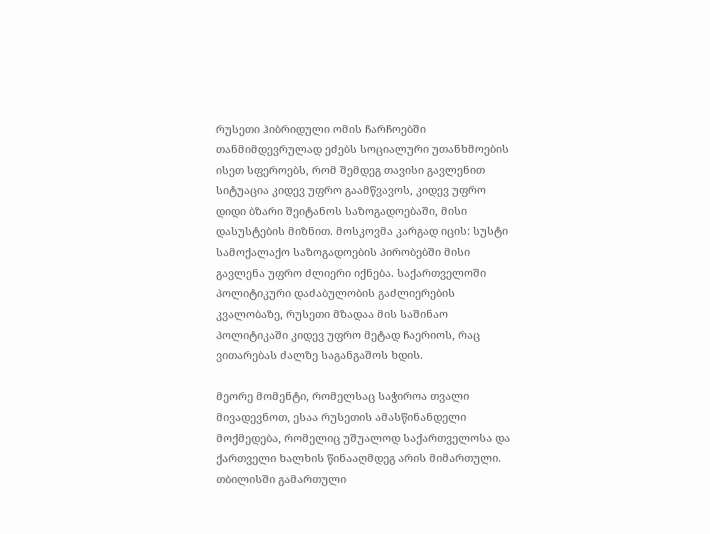რუსეთი ჰიბრიდული ომის ჩარჩოებში თანმიმდევრულად ეძებს სოციალური უთანხმოების ისეთ სფეროებს, რომ შემდეგ თავისი გავლენით სიტუაცია კიდევ უფრო გაამწვავოს, კიდევ უფრო დიდი ბზარი შეიტანოს საზოგადოებაში, მისი დასუსტების მიზნით. მოსკოვმა კარგად იცის: სუსტი სამოქალაქო საზოგადოების პირობებში მისი გავლენა უფრო ძლიერი იქნება. საქართველოში პოლიტიკური დაძაბულობის გაძლიერების კვალობაზე, რუსეთი მზადაა მის საშინაო პოლიტიკაში კიდევ უფრო მეტად ჩაერიოს, რაც ვითარებას ძალზე საგანგაშოს ხდის.

მეორე მომენტი, რომელსაც საჭიროა თვალი მივადევნოთ, ესაა რუსეთის ამასწინანდელი მოქმედება, რომელიც უშუალოდ საქართველოსა და ქართველი ხალხის წინააღმდეგ არის მიმართული. თბილისში გამართული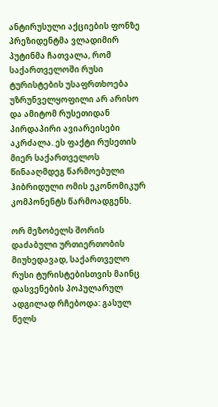ანტირუსული აქციების ფონზე პრეზიდენტმა ვლადიმირ პუტინმა ჩათვალა, რომ საქართველოში რუსი ტურისტების უსაფრთხოება უზრუნველყოფილი არ არისო და ამიტომ რუსეთიდან პირდაპირი ავიარეისები აკრძალა. ეს ფაქტი რუსეთის მიერ საქართველოს წინააღმდეგ წარმოებული ჰიბრიდული ომის ეკონომიკურ კომპონენტს წარმოადგენს.

ორ მეზობელს შორის დაძაბული ურთიერთობის მიუხედავად, საქართველო რუსი ტურისტებისთვის მაინც დასვენების პოპულარულ ადგილად რჩებოდა: გასულ წელს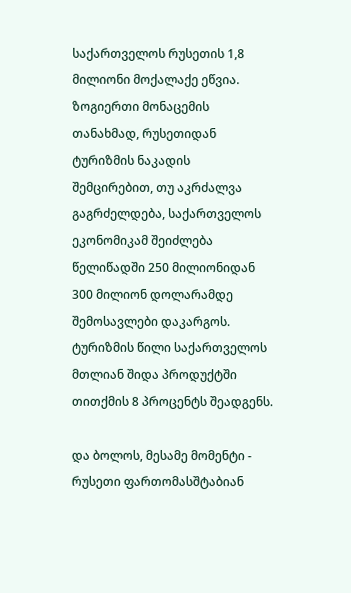საქართველოს რუსეთის 1,8 მილიონი მოქალაქე ეწვია. ზოგიერთი მონაცემის თანახმად, რუსეთიდან ტურიზმის ნაკადის შემცირებით, თუ აკრძალვა გაგრძელდება, საქართველოს ეკონომიკამ შეიძლება წელიწადში 250 მილიონიდან 300 მილიონ დოლარამდე შემოსავლები დაკარგოს. ტურიზმის წილი საქართველოს მთლიან შიდა პროდუქტში თითქმის 8 პროცენტს შეადგენს.

და ბოლოს, მესამე მომენტი - რუსეთი ფართომასშტაბიან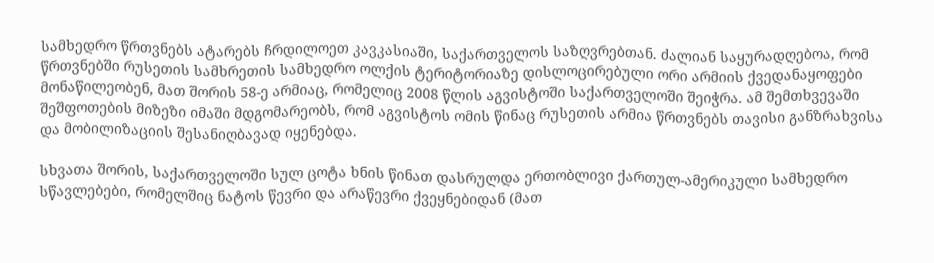სამხედრო წრთვნებს ატარებს ჩრდილოეთ კავკასიაში, საქართველოს საზღვრებთან. ძალიან საყურადღებოა, რომ წრთვნებში რუსეთის სამხრეთის სამხედრო ოლქის ტერიტორიაზე დისლოცირებული ორი არმიის ქვედანაყოფები მონაწილეობენ, მათ შორის 58-ე არმიაც, რომელიც 2008 წლის აგვისტოში საქართველოში შეიჭრა. ამ შემთხვევაში შეშფოთების მიზეზი იმაში მდგომარეობს, რომ აგვისტოს ომის წინაც რუსეთის არმია წრთვნებს თავისი განზრახვისა და მობილიზაციის შესანიღბავად იყენებდა.

სხვათა შორის, საქართველოში სულ ცოტა ხნის წინათ დასრულდა ერთობლივი ქართულ-ამერიკული სამხედრო სწავლებები, რომელშიც ნატოს წევრი და არაწევრი ქვეყნებიდან (მათ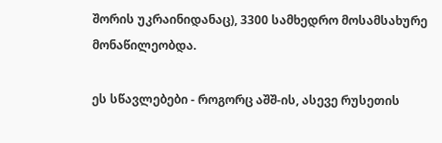შორის უკრაინიდანაც), 3300 სამხედრო მოსამსახურე მონაწილეობდა.

ეს სწავლებები - როგორც აშშ-ის, ასევე რუსეთის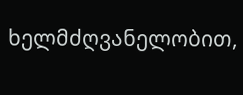ხელმძღვანელობით,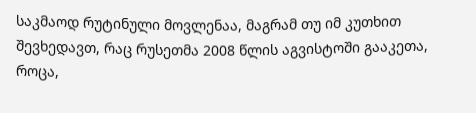საკმაოდ რუტინული მოვლენაა, მაგრამ თუ იმ კუთხით შევხედავთ, რაც რუსეთმა 2008 წლის აგვისტოში გააკეთა, როცა,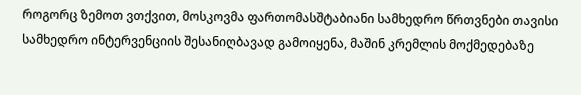როგორც ზემოთ ვთქვით, მოსკოვმა ფართომასშტაბიანი სამხედრო წრთვნები თავისი სამხედრო ინტერვენციის შესანიღბავად გამოიყენა, მაშინ კრემლის მოქმედებაზე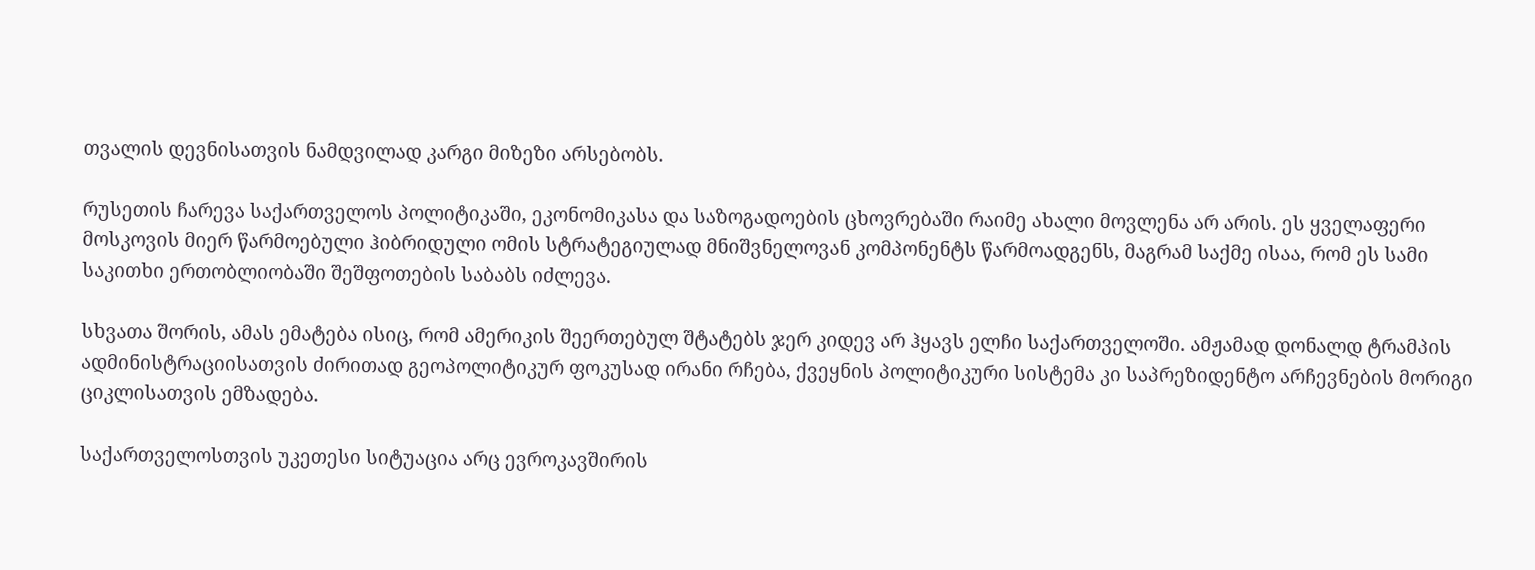თვალის დევნისათვის ნამდვილად კარგი მიზეზი არსებობს.

რუსეთის ჩარევა საქართველოს პოლიტიკაში, ეკონომიკასა და საზოგადოების ცხოვრებაში რაიმე ახალი მოვლენა არ არის. ეს ყველაფერი მოსკოვის მიერ წარმოებული ჰიბრიდული ომის სტრატეგიულად მნიშვნელოვან კომპონენტს წარმოადგენს, მაგრამ საქმე ისაა, რომ ეს სამი საკითხი ერთობლიობაში შეშფოთების საბაბს იძლევა.

სხვათა შორის, ამას ემატება ისიც, რომ ამერიკის შეერთებულ შტატებს ჯერ კიდევ არ ჰყავს ელჩი საქართველოში. ამჟამად დონალდ ტრამპის ადმინისტრაციისათვის ძირითად გეოპოლიტიკურ ფოკუსად ირანი რჩება, ქვეყნის პოლიტიკური სისტემა კი საპრეზიდენტო არჩევნების მორიგი ციკლისათვის ემზადება.

საქართველოსთვის უკეთესი სიტუაცია არც ევროკავშირის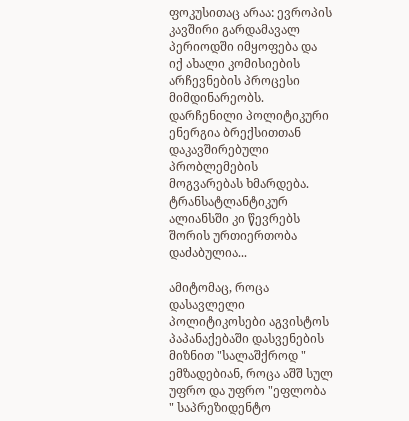ფოკუსითაც არაა: ევროპის კავშირი გარდამავალ პერიოდში იმყოფება და იქ ახალი კომისიების არჩევნების პროცესი მიმდინარეობს. დარჩენილი პოლიტიკური ენერგია ბრექსითთან დაკავშირებული პრობლემების მოგვარებას ხმარდება. ტრანსატლანტიკურ ალიანსში კი წევრებს შორის ურთიერთობა დაძაბულია...

ამიტომაც, როცა დასავლელი პოლიტიკოსები აგვისტოს პაპანაქებაში დასვენების მიზნით "სალაშქროდ " ემზადებიან, როცა აშშ სულ უფრო და უფრო "ეფლობა " საპრეზიდენტო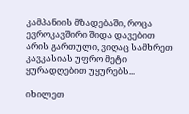კამპანიის მზადებაში, როცა ევროკავშირი შიდა დავებით არის გართული, ვიღაც სამხრეთ კავკასიას უფრო მეტი ყურადღებით უყურებს...

იხილეთ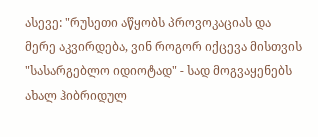ასევე: "რუსეთი აწყობს პროვოკაციას და მერე აკვირდება, ვინ როგორ იქცევა მისთვის "სასარგებლო იდიოტად" - სად მოგვაყენებს ახალ ჰიბრიდულ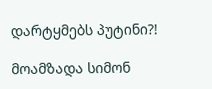დარტყმებს პუტინი?!

მოამზადა სიმონ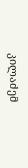კილაძემ